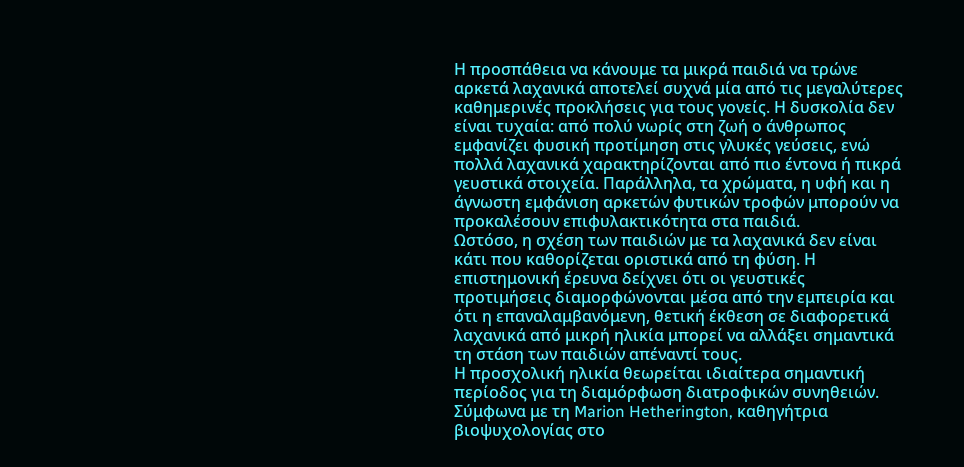Η προσπάθεια να κάνουμε τα μικρά παιδιά να τρώνε αρκετά λαχανικά αποτελεί συχνά μία από τις μεγαλύτερες καθημερινές προκλήσεις για τους γονείς. Η δυσκολία δεν είναι τυχαία: από πολύ νωρίς στη ζωή ο άνθρωπος εμφανίζει φυσική προτίμηση στις γλυκές γεύσεις, ενώ πολλά λαχανικά χαρακτηρίζονται από πιο έντονα ή πικρά γευστικά στοιχεία. Παράλληλα, τα χρώματα, η υφή και η άγνωστη εμφάνιση αρκετών φυτικών τροφών μπορούν να προκαλέσουν επιφυλακτικότητα στα παιδιά.
Ωστόσο, η σχέση των παιδιών με τα λαχανικά δεν είναι κάτι που καθορίζεται οριστικά από τη φύση. Η επιστημονική έρευνα δείχνει ότι οι γευστικές προτιμήσεις διαμορφώνονται μέσα από την εμπειρία και ότι η επαναλαμβανόμενη, θετική έκθεση σε διαφορετικά λαχανικά από μικρή ηλικία μπορεί να αλλάξει σημαντικά τη στάση των παιδιών απέναντί τους.
Η προσχολική ηλικία θεωρείται ιδιαίτερα σημαντική περίοδος για τη διαμόρφωση διατροφικών συνηθειών. Σύμφωνα με τη Marion Hetherington, καθηγήτρια βιοψυχολογίας στο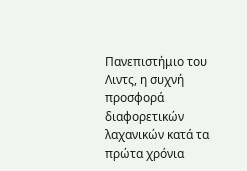Πανεπιστήμιο του Λιντς, η συχνή προσφορά διαφορετικών λαχανικών κατά τα πρώτα χρόνια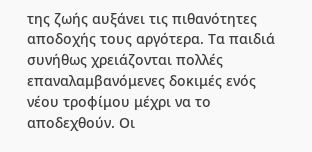της ζωής αυξάνει τις πιθανότητες αποδοχής τους αργότερα. Τα παιδιά συνήθως χρειάζονται πολλές επαναλαμβανόμενες δοκιμές ενός νέου τροφίμου μέχρι να το αποδεχθούν. Οι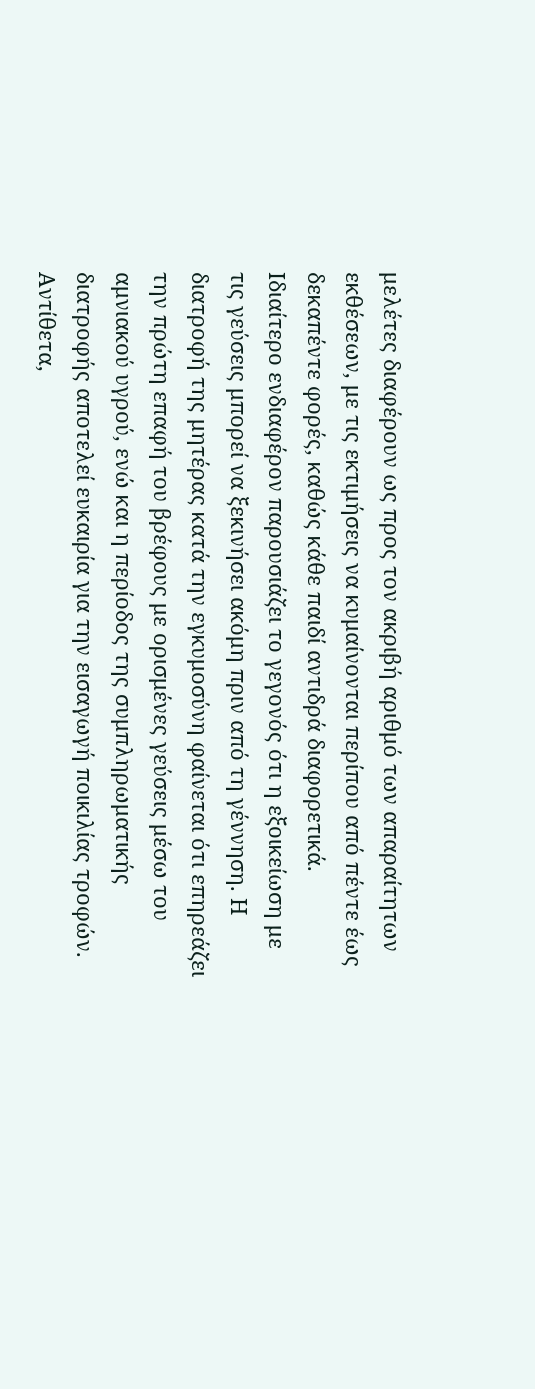μελέτες διαφέρουν ως προς τον ακριβή αριθμό των απαραίτητων εκθέσεων, με τις εκτιμήσεις να κυμαίνονται περίπου από πέντε έως δεκαπέντε φορές, καθώς κάθε παιδί αντιδρά διαφορετικά.
Ιδιαίτερο ενδιαφέρον παρουσιάζει το γεγονός ότι η εξοικείωση με τις γεύσεις μπορεί να ξεκινήσει ακόμη πριν από τη γέννηση. Η διατροφή της μητέρας κατά την εγκυμοσύνη φαίνεται ότι επηρεάζει την πρώτη επαφή του βρέφους με ορισμένες γεύσεις μέσω του αμνιακού υγρού, ενώ και η περίοδος της συμπληρωματικής διατροφής αποτελεί ευκαιρία για την εισαγωγή ποικιλίας τροφών. Αντίθετα,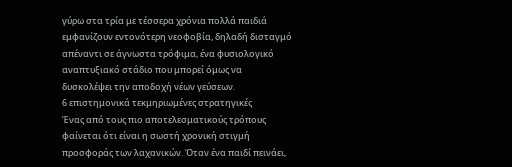γύρω στα τρία με τέσσερα χρόνια πολλά παιδιά εμφανίζουν εντονότερη νεοφοβία, δηλαδή δισταγμό απέναντι σε άγνωστα τρόφιμα, ένα φυσιολογικό αναπτυξιακό στάδιο που μπορεί όμως να δυσκολέψει την αποδοχή νέων γεύσεων.
6 επιστημονικά τεκμηριωμένες στρατηγικές
Ένας από τους πιο αποτελεσματικούς τρόπους φαίνεται ότι είναι η σωστή χρονική στιγμή προσφοράς των λαχανικών. Όταν ένα παιδί πεινάει,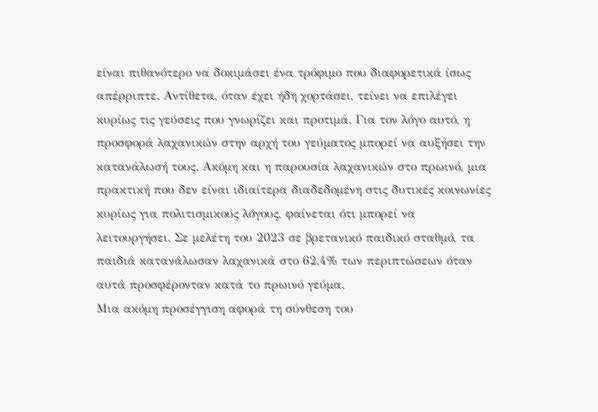είναι πιθανότερο να δοκιμάσει ένα τρόφιμο που διαφορετικά ίσως απέρριπτε. Αντίθετα, όταν έχει ήδη χορτάσει, τείνει να επιλέγει κυρίως τις γεύσεις που γνωρίζει και προτιμά. Για τον λόγο αυτό, η προσφορά λαχανικών στην αρχή του γεύματος μπορεί να αυξήσει την κατανάλωσή τους. Ακόμη και η παρουσία λαχανικών στο πρωινό, μια πρακτική που δεν είναι ιδιαίτερα διαδεδομένη στις δυτικές κοινωνίες κυρίως για πολιτισμικούς λόγους, φαίνεται ότι μπορεί να λειτουργήσει. Σε μελέτη του 2023 σε βρετανικό παιδικό σταθμό, τα παιδιά κατανάλωσαν λαχανικά στο 62,4% των περιπτώσεων όταν αυτά προσφέρονταν κατά το πρωινό γεύμα.
Μια ακόμη προσέγγιση αφορά τη σύνθεση του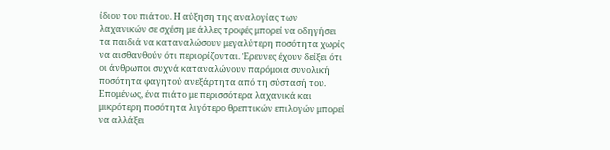ίδιου του πιάτου. Η αύξηση της αναλογίας των λαχανικών σε σχέση με άλλες τροφές μπορεί να οδηγήσει τα παιδιά να καταναλώσουν μεγαλύτερη ποσότητα χωρίς να αισθανθούν ότι περιορίζονται. Έρευνες έχουν δείξει ότι οι άνθρωποι συχνά καταναλώνουν παρόμοια συνολική ποσότητα φαγητού ανεξάρτητα από τη σύστασή του. Επομένως, ένα πιάτο με περισσότερα λαχανικά και μικρότερη ποσότητα λιγότερο θρεπτικών επιλογών μπορεί να αλλάξει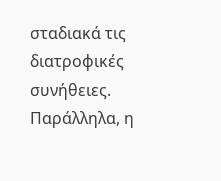σταδιακά τις διατροφικές συνήθειες. Παράλληλα, η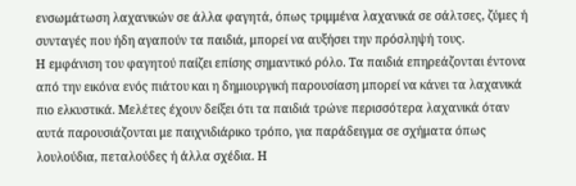ενσωμάτωση λαχανικών σε άλλα φαγητά, όπως τριμμένα λαχανικά σε σάλτσες, ζύμες ή συνταγές που ήδη αγαπούν τα παιδιά, μπορεί να αυξήσει την πρόσληψή τους.
Η εμφάνιση του φαγητού παίζει επίσης σημαντικό ρόλο. Τα παιδιά επηρεάζονται έντονα από την εικόνα ενός πιάτου και η δημιουργική παρουσίαση μπορεί να κάνει τα λαχανικά πιο ελκυστικά. Μελέτες έχουν δείξει ότι τα παιδιά τρώνε περισσότερα λαχανικά όταν αυτά παρουσιάζονται με παιχνιδιάρικο τρόπο, για παράδειγμα σε σχήματα όπως λουλούδια, πεταλούδες ή άλλα σχέδια. Η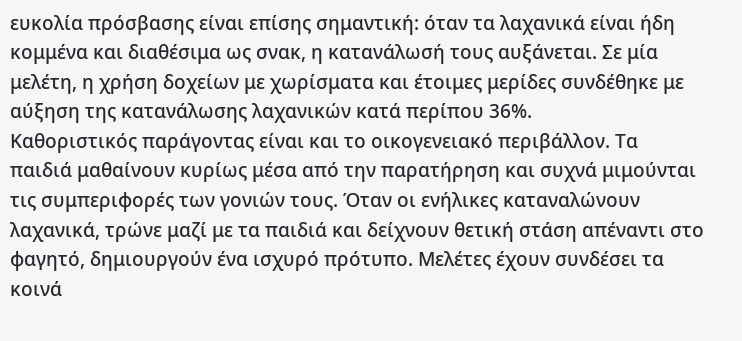ευκολία πρόσβασης είναι επίσης σημαντική: όταν τα λαχανικά είναι ήδη κομμένα και διαθέσιμα ως σνακ, η κατανάλωσή τους αυξάνεται. Σε μία μελέτη, η χρήση δοχείων με χωρίσματα και έτοιμες μερίδες συνδέθηκε με αύξηση της κατανάλωσης λαχανικών κατά περίπου 36%.
Καθοριστικός παράγοντας είναι και το οικογενειακό περιβάλλον. Τα παιδιά μαθαίνουν κυρίως μέσα από την παρατήρηση και συχνά μιμούνται τις συμπεριφορές των γονιών τους. Όταν οι ενήλικες καταναλώνουν λαχανικά, τρώνε μαζί με τα παιδιά και δείχνουν θετική στάση απέναντι στο φαγητό, δημιουργούν ένα ισχυρό πρότυπο. Μελέτες έχουν συνδέσει τα κοινά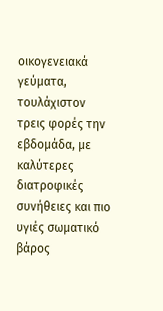οικογενειακά γεύματα, τουλάχιστον τρεις φορές την εβδομάδα, με καλύτερες διατροφικές συνήθειες και πιο υγιές σωματικό βάρος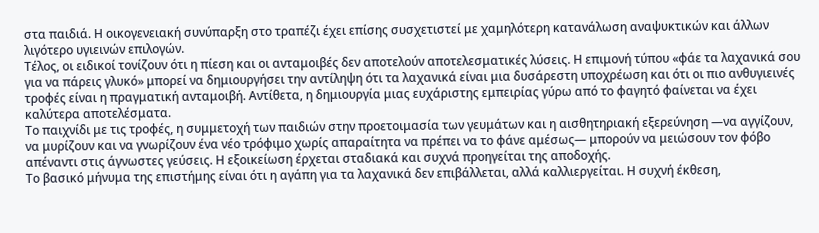στα παιδιά. Η οικογενειακή συνύπαρξη στο τραπέζι έχει επίσης συσχετιστεί με χαμηλότερη κατανάλωση αναψυκτικών και άλλων λιγότερο υγιεινών επιλογών.
Τέλος, οι ειδικοί τονίζουν ότι η πίεση και οι ανταμοιβές δεν αποτελούν αποτελεσματικές λύσεις. Η επιμονή τύπου «φάε τα λαχανικά σου για να πάρεις γλυκό» μπορεί να δημιουργήσει την αντίληψη ότι τα λαχανικά είναι μια δυσάρεστη υποχρέωση και ότι οι πιο ανθυγιεινές τροφές είναι η πραγματική ανταμοιβή. Αντίθετα, η δημιουργία μιας ευχάριστης εμπειρίας γύρω από το φαγητό φαίνεται να έχει καλύτερα αποτελέσματα.
Το παιχνίδι με τις τροφές, η συμμετοχή των παιδιών στην προετοιμασία των γευμάτων και η αισθητηριακή εξερεύνηση —να αγγίζουν, να μυρίζουν και να γνωρίζουν ένα νέο τρόφιμο χωρίς απαραίτητα να πρέπει να το φάνε αμέσως— μπορούν να μειώσουν τον φόβο απέναντι στις άγνωστες γεύσεις. Η εξοικείωση έρχεται σταδιακά και συχνά προηγείται της αποδοχής.
Το βασικό μήνυμα της επιστήμης είναι ότι η αγάπη για τα λαχανικά δεν επιβάλλεται, αλλά καλλιεργείται. Η συχνή έκθεση,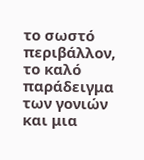το σωστό περιβάλλον, το καλό παράδειγμα των γονιών και μια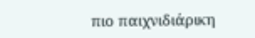πιο παιχνιδιάρικη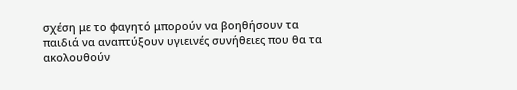σχέση με το φαγητό μπορούν να βοηθήσουν τα παιδιά να αναπτύξουν υγιεινές συνήθειες που θα τα ακολουθούν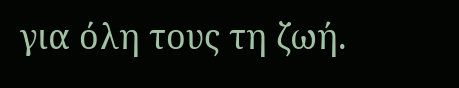για όλη τους τη ζωή.